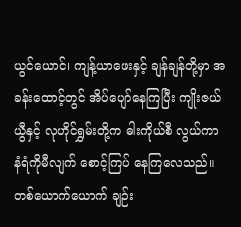ယွင်ယောင်၊ ကျန့်ယာဖေးနှင့် ချန်ချန်တို့မှာ အခန်းထောင့်တွင် အိပ်ပျော်နေကြပြီး ကျိုးဇယ်ယွီနှင့် လုဟိုင်ရွှမ်းတို့က ဓါးကိုယ်စီ လွယ်ကာ နံရံကိုမီလျက် စောင့်ကြပ် နေကြလေသည်။ တစ်ယောက်ယောက် ချဉ်း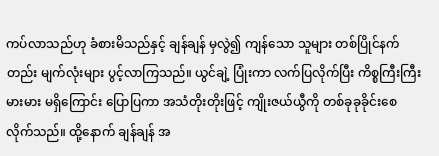ကပ်လာသည်ဟု ခံစားမိသည်နှင့် ချန်ချန် မှလွဲ၍ ကျန်သော သူများ တစ်ပြိုင်နက်တည်း မျက်လုံးများ ပွင့်လာကြသည်။ ယွင်ချဲ့ ပြုံးကာ လက်ပြလိုက်ပြီး ကိစ္စကြီးကြီးမားမား မရှိကြောင်း ပြောပြကာ အသံတိုးတိုးဖြင့် ကျိုးဇယ်ယွီကို တစ်ခုခုခိုင်းစေလိုက်သည်။ ထို့နောက် ချန်ချန် အ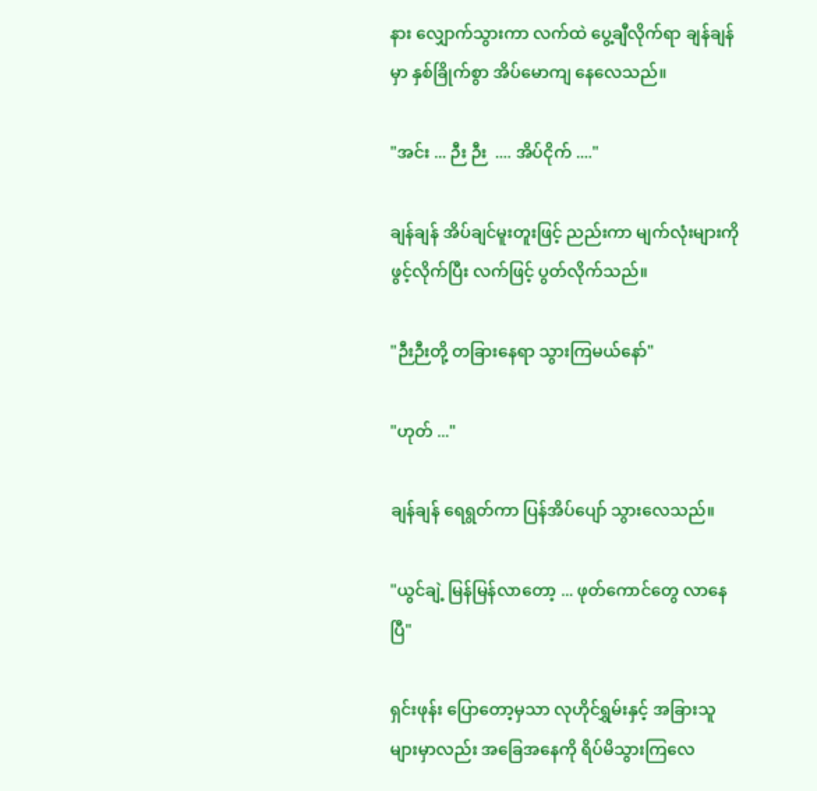နား လျှောက်သွားကာ လက်ထဲ ပွေ့ချီလိုက်ရာ ချန်ချန်မှာ နှစ်ခြိုက်စွာ အိပ်မောကျ နေလေသည်။

"အင်း ... ဉီး ဉီး  .... အိပ်ငိုက် ...."

ချန်ချန် အိပ်ချင်မူးတူးဖြင့် ညည်းကာ မျက်လုံးများကို ဖွင့်လိုက်ပြီး လက်ဖြင့် ပွတ်လိုက်သည်။

"ဉီးဉီးတို့ တခြားနေရာ သွားကြမယ်နော်"

"ဟုတ် ..."

ချန်ချန် ရေရွတ်ကာ ပြန်အိပ်ပျော် သွားလေသည်။

"ယွင်ချဲ့ မြန်မြန်လာတော့ ... ဖုတ်ကောင်တွေ လာနေပြီ"

ရှင်းဖုန်း ပြောတော့မှသာ လုဟိုင်ရွှမ်းနှင့် အခြားသူများမှာလည်း အခြေအနေကို ရိပ်မိသွားကြလေ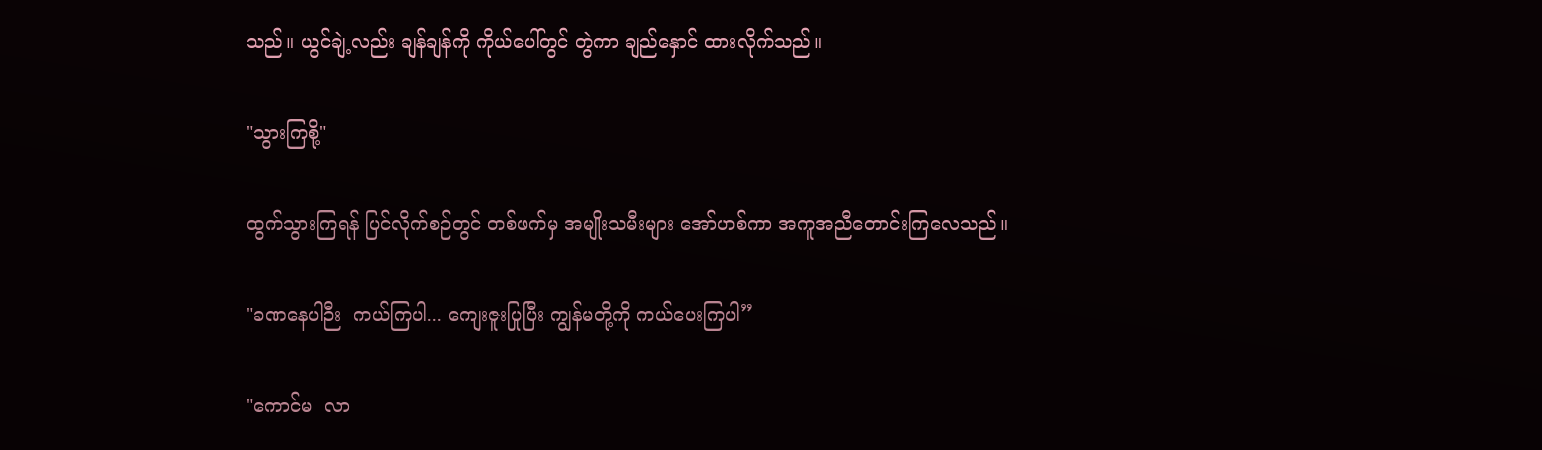သည်။ ယွင်ချဲ့လည်း ချန်ချန်ကို ကိုယ်ပေါ်တွင် တွဲကာ ချည်နှောင် ထားလိုက်သည်။

"သွားကြစို့"

ထွက်သွားကြရန် ပြင်လိုက်စဉ်တွင် တစ်ဖက်မှ အမျိုးသမီးများ အော်ဟစ်ကာ အကူအညီတောင်းကြလေသည်။

"ခဏနေပါဉီး  ကယ်ကြပါ... ကျေးဇူးပြုပြီး ကျွန်မတို့ကို ကယ်ပေးကြပါ”

"ကောင်မ  လာ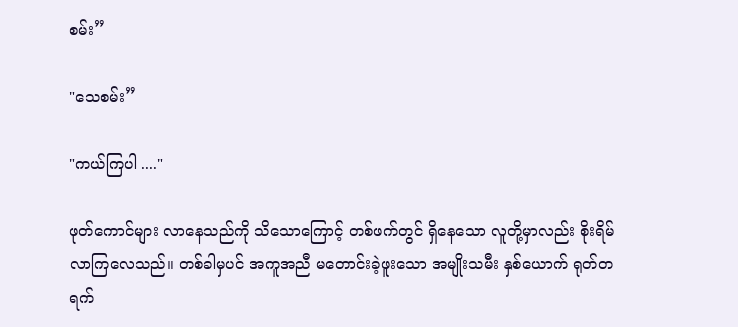စမ်း”

"သေစမ်း”

"ကယ်ကြပါ ...."

ဖုတ်ကောင်များ လာနေသည်ကို သိသောကြောင့် တစ်ဖက်တွင် ရှိနေသော လူတို့မှာလည်း စိုးရိမ်လာကြလေသည်။ တစ်ခါမှပင် အကူအညီ မတောင်းခဲ့ဖူးသော အမျိုးသမီး နှစ်ယောက် ရုတ်တရက်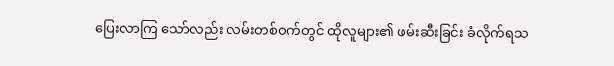ပြေးလာကြ သော်လည်း လမ်းတစ်ဝက်တွင် ထိုလူများ၏ ဖမ်းဆီးခြင်း ခံလိုက်ရသ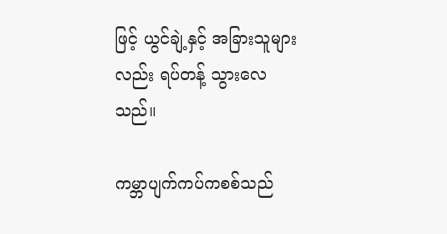ဖြင့် ယွင်ချဲ့နှင့် အခြားသူများလည်း ရပ်တန့် သွားလေသည်။

ကမ္ဘာပျက်ကပ်ကစစ်သည်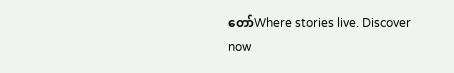တော်Where stories live. Discover now